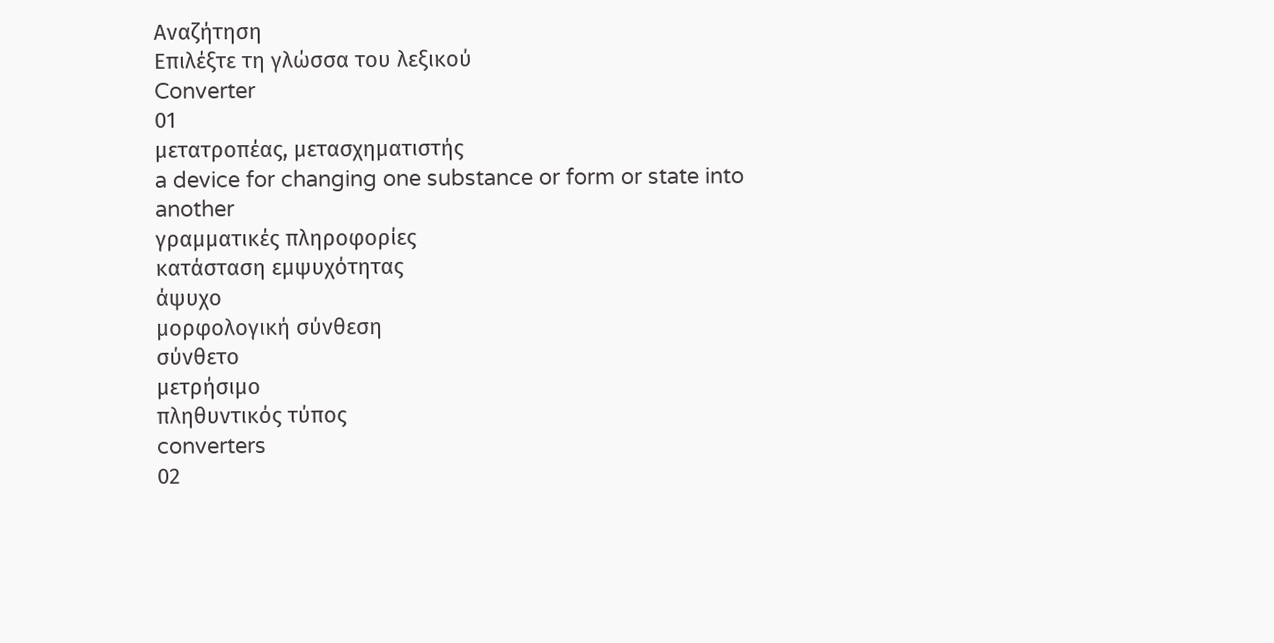Αναζήτηση
Επιλέξτε τη γλώσσα του λεξικού
Converter
01
μετατροπέας, μετασχηματιστής
a device for changing one substance or form or state into another
γραμματικές πληροφορίες
κατάσταση εμψυχότητας
άψυχο
μορφολογική σύνθεση
σύνθετο
μετρήσιμο
πληθυντικός τύπος
converters
02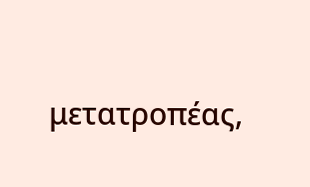μετατροπέας,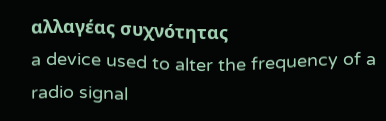αλλαγέας συχνότητας
a device used to alter the frequency of a radio signal